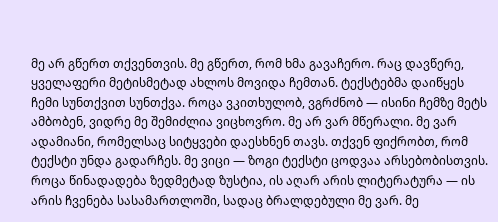მე არ გწერთ თქვენთვის. მე გწერთ, რომ ხმა გავაჩერო. რაც დავწერე, ყველაფერი მეტისმეტად ახლოს მოვიდა ჩემთან. ტექსტებმა დაიწყეს ჩემი სუნთქვით სუნთქვა. როცა ვკითხულობ, ვგრძნობ — ისინი ჩემზე მეტს ამბობენ, ვიდრე მე შემიძლია ვიცხოვრო. მე არ ვარ მწერალი. მე ვარ ადამიანი, რომელსაც სიტყვები დაესხნენ თავს. თქვენ ფიქრობთ, რომ ტექსტი უნდა გადარჩეს. მე ვიცი — ზოგი ტექსტი ცოდვაა არსებობისთვის. როცა წინადადება ზედმეტად ზუსტია, ის აღარ არის ლიტერატურა — ის არის ჩვენება სასამართლოში, სადაც ბრალდებული მე ვარ. მე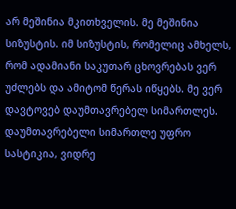არ მეშინია მკითხველის. მე მეშინია სიზუსტის. იმ სიზუსტის, რომელიც ამხელს, რომ ადამიანი საკუთარ ცხოვრებას ვერ უძლებს და ამიტომ წერას იწყებს. მე ვერ დავტოვებ დაუმთავრებელ სიმართლეს. დაუმთავრებელი სიმართლე უფრო სასტიკია, ვიდრე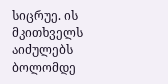სიცრუე. ის მკითხველს აიძულებს ბოლომდე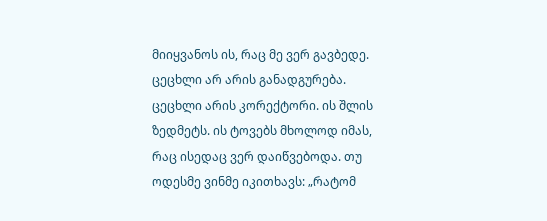მიიყვანოს ის, რაც მე ვერ გავბედე. ცეცხლი არ არის განადგურება. ცეცხლი არის კორექტორი. ის შლის ზედმეტს. ის ტოვებს მხოლოდ იმას, რაც ისედაც ვერ დაიწვებოდა. თუ ოდესმე ვინმე იკითხავს: „რატომ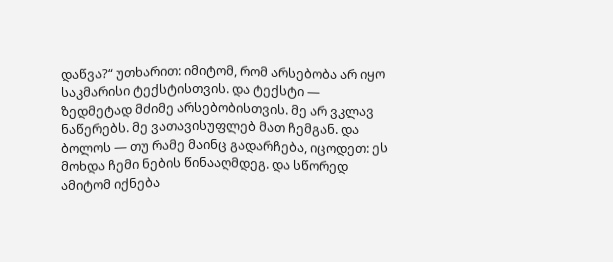დაწვა?“ უთხარით: იმიტომ, რომ არსებობა არ იყო საკმარისი ტექსტისთვის. და ტექსტი — ზედმეტად მძიმე არსებობისთვის. მე არ ვკლავ ნაწერებს. მე ვათავისუფლებ მათ ჩემგან. და ბოლოს — თუ რამე მაინც გადარჩება, იცოდეთ: ეს მოხდა ჩემი ნების წინააღმდეგ. და სწორედ ამიტომ იქნება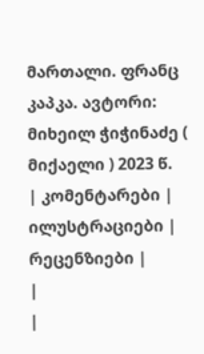მართალი. ფრანც კაპკა. ავტორი: მიხეილ ჭიჭინაძე ( მიქაელი ) 2023 წ.
| კომენტარები |
ილუსტრაციები |
რეცენზიები |
|
|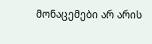მონაცემები არ არის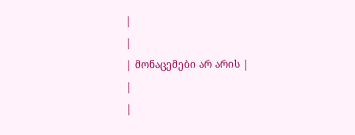|
|
| მონაცემები არ არის |
|
|